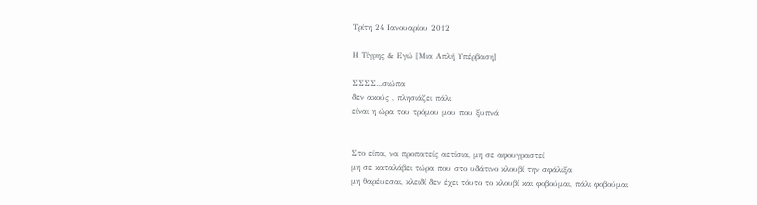Τρίτη 24 Ιανουαρίου 2012

Η Τίγρης & Εγώ [Μια Απλή Υπέρβαση]

ΣΣΣΣ...σιώπα
δεν ακούς , πλησιάζει πάλι
είναι η ώρα του τρόμου μου που ξυπνά


Στο είπα, να προπατείς αετίσια, μη σε αφουγραστεί
μη σε καταλάβει τώρα που στο υδάτινο κλουβί την σφάλιξα
μη θαρέυεσαι, κλειδί δεν έχει τόυτο το κλουβί και φοβούμαι, πάλι φοβούμαι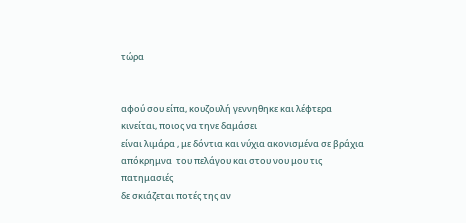τώρα


αφού σου είπα, κουζουλή γεννηθηκε και λέφτερα κινείται, ποιος να τηνε δαμάσει
είναι λιμάρα , με δόντια και νύχια ακονισμένα σε βράχια απόκρημνα  του πελάγου και στου νου μου τις πατημασιές
δε σκιάζεται ποτές της αν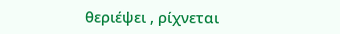θεριέψει , ρίχνεται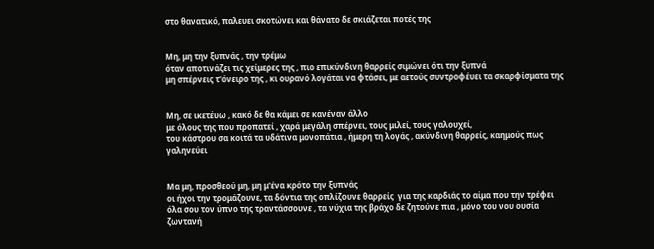στο θανατικό, παλευει σκοτώνει και θάνατο δε σκιάζεται ποτές της


Μη, μη την ξυπνάς , την τρέμω
όταν αποτινάζει τις χείμερες της , πιο επικύνδινη θαρρείς σιμώνει ότι την ξυπνά
μη σπέρνεις τ'όνειρο της , κι ουρανό λογάται να φτάσει, με αετούς συντροφέυει τα σκαρφίσματα της


Μη, σε ικετέυω , κακό δε θα κάμει σε κανέναν άλλο
με όλους της που προπατεί , χαρά μεγάλη σπέρνει, τους μιλεί, τους γαλουχεί,
του κάστρου σα κοιτά τα υδάτινα μονοπάτια , ήμερη τη λογάς , ακύνδινη θαρρείς, καημούς πως γαληνεύει


Μα μη, προσθεού μη, μη μ'ένα κρότο την ξυπνάς
οι ήχοι την τρομάζουνε, τα δόντια της οπλίζουνε θαρρείς  για της καρδιάς το αίμα που την τρέφει
όλα σου τον ύπνο της τραντάσσουνε , τα νύχια της βράχο δε ζητούνε πια , μόνο του νου ουσία ζωντανή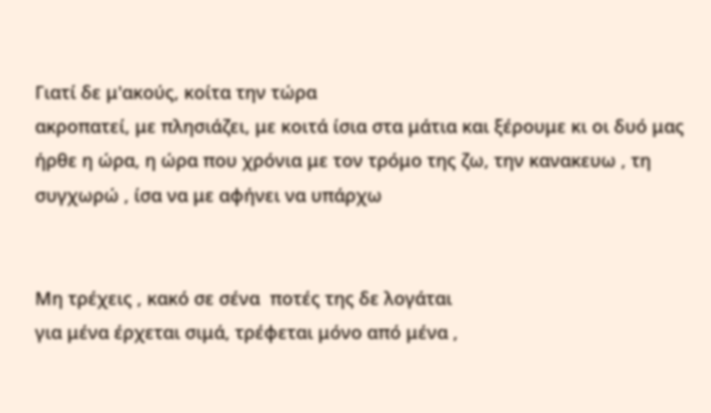Γιατί δε μ'ακούς, κοίτα την τώρα
ακροπατεί, με πλησιάζει, με κοιτά ίσια στα μάτια και ξέρουμε κι οι δυό μας
ήρθε η ώρα, η ώρα που χρόνια με τον τρόμο της ζω, την κανακευω , τη συγχωρώ , ίσα να με αφήνει να υπάρχω


Μη τρέχεις , κακό σε σένα  ποτές της δε λογάται
για μένα έρχεται σιμά, τρέφεται μόνο από μένα ,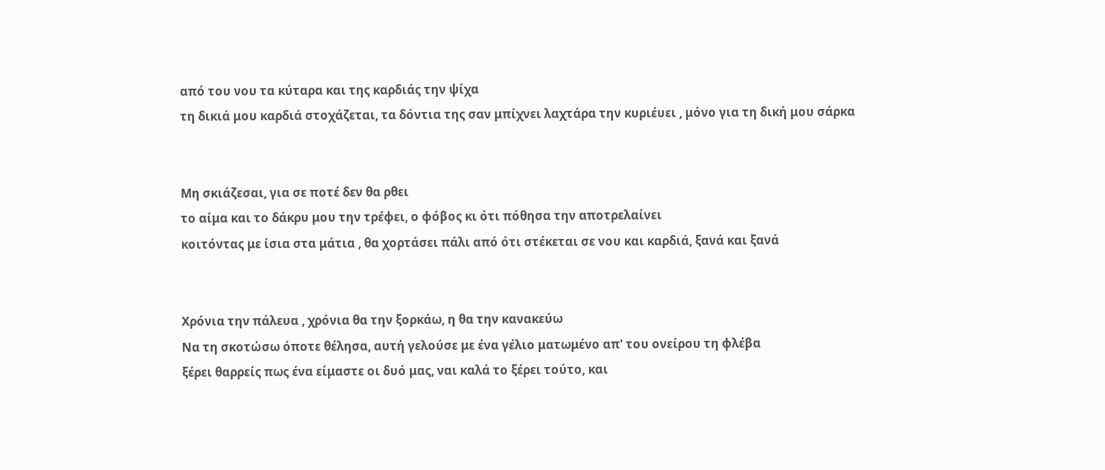από του νου τα κύταρα και της καρδιάς την ψίχα
τη δικιά μου καρδιά στοχάζεται, τα δόντια της σαν μπίχνει λαχτάρα την κυριέυει , μόνο για τη δική μου σάρκα


Μη σκιάζεσαι, για σε ποτέ δεν θα ρθει
το αίμα και το δάκρυ μου την τρέφει, ο φόβος κι ότι πόθησα την αποτρελαίνει
κοιτόντας με ίσια στα μάτια , θα χορτάσει πάλι από ότι στέκεται σε νου και καρδιά, ξανά και ξανά


Χρόνια την πάλευα , χρόνια θα την ξορκάω, η θα την κανακεύω
Να τη σκοτώσω όποτε θέλησα, αυτή γελούσε με ένα γέλιο ματωμένο απ' του ονείρου τη φλέβα
ξέρει θαρρείς πως ένα είμαστε οι δυό μας, ναι καλά το ξέρει τούτο, και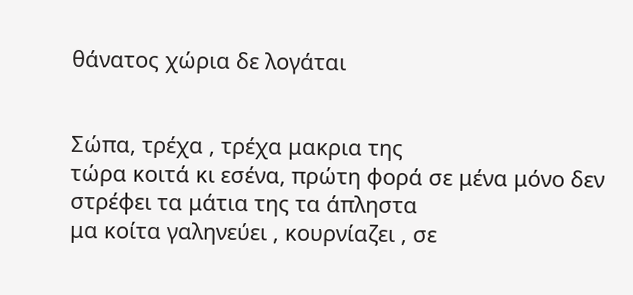θάνατος χώρια δε λογάται


Σώπα, τρέχα , τρέχα μακρια της
τώρα κοιτά κι εσένα, πρώτη φορά σε μένα μόνο δεν στρέφει τα μάτια της τα άπληστα
μα κοίτα γαληνεύει , κουρνίαζει , σε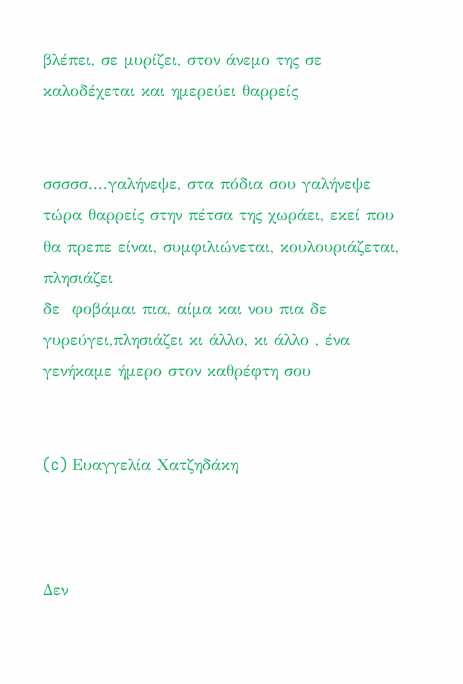βλέπει, σε μυρίζει, στον άνεμο της σε καλοδέχεται και ημερεύει θαρρείς


σσσσσ....γαλήνεψε, στα πόδια σου γαλήνεψε
τώρα θαρρείς στην πέτσα της χωράει, εκεί που θα πρεπε είναι, συμφιλιώνεται, κουλουριάζεται, πλησιάζει
δε  φοβάμαι πια, αίμα και νου πια δε γυρεύγει,πλησιάζει κι άλλο, κι άλλο , ένα γενήκαμε ήμερο στον καθρέφτη σου


(c) Ευαγγελία Χατζηδάκη



Δεν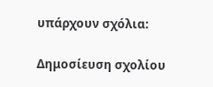υπάρχουν σχόλια:

Δημοσίευση σχολίου